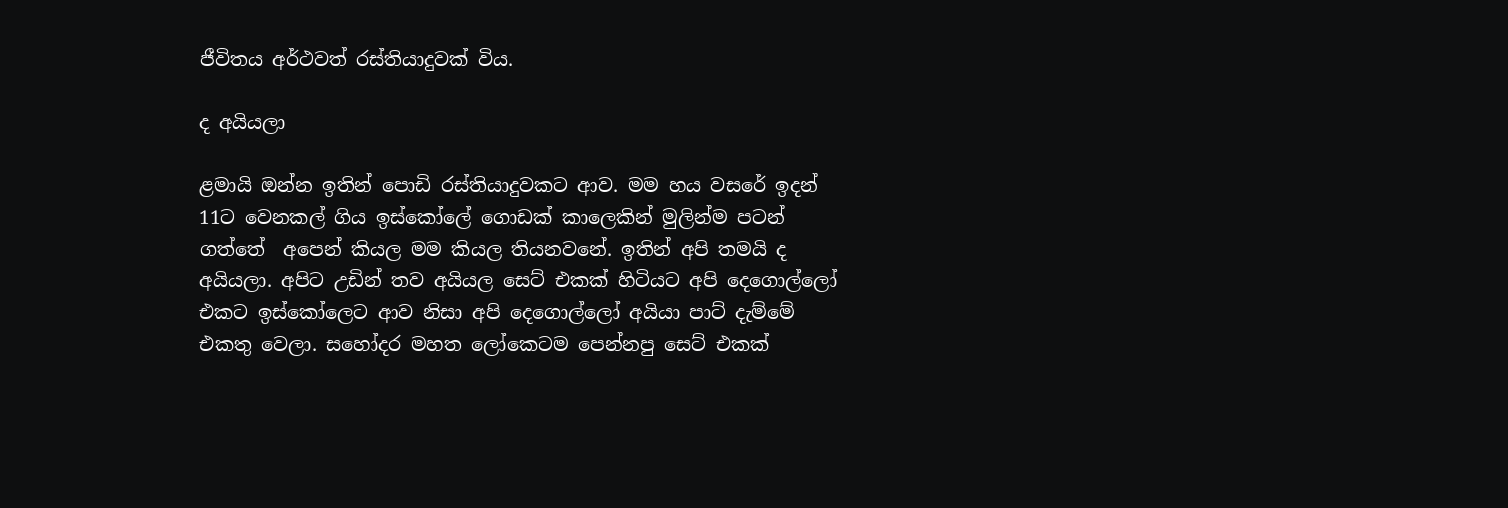ජීවිතය අර්ථවත් රස්තියාදුවක් විය.

ද අයියලා

ළමායි ඔන්න ඉතින් පොඩි රස්තියාදුවකට ආව. මම හය වසරේ ඉදන් 11ට වෙනකල් ගිය ඉස්කෝලේ ගොඩක් කාලෙකින් මුලින්ම පටන් ගත්තේ  අපෙන් කියල මම කියල තියනවනේ. ඉතින් අපි තමයි ද අයියලා. අපිට උඩින් තව අයියල සෙට් එකක් හිටියට අපි දෙගොල්ලෝ එකට ඉස්කෝලෙට ආව නිසා අපි දෙගොල්ලෝ අයියා පාට් දැම්මේ එකතු වෙලා. සහෝදර මහත ලෝකෙටම පෙන්නපු සෙට් එකක්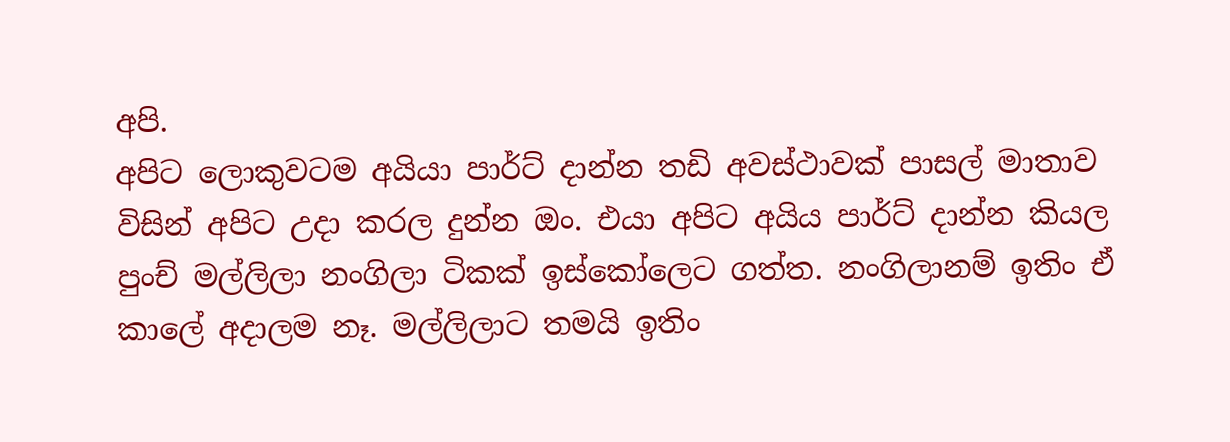අපි.
අපිට ලොකුවටම අයියා පාර්ට් දාන්න තඩි අවස්ථාවක් පාසල් මාතාව විසින් අපිට උදා කරල දුන්න ඔං. එයා අපිට අයිය පාර්ට් දාන්න කියල පුංච් මල්ලිලා නංගිලා ටිකක් ඉස්කෝලෙට ගත්ත. නංගිලානම් ඉතිං ඒ කාලේ අදාලම නෑ. මල්ලිලාට තමයි ඉතිං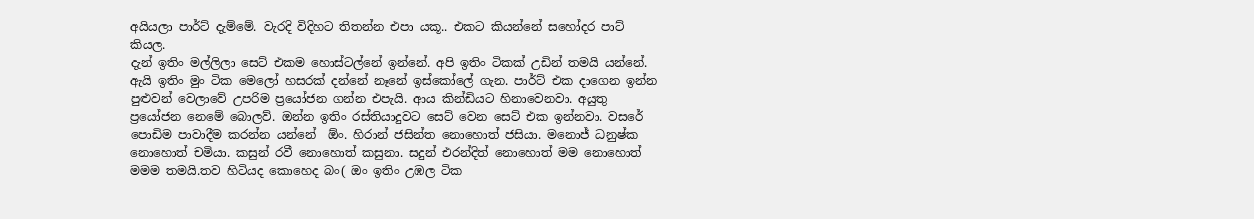අයියලා පාර්ට් දැම්මේ. වැරදි විදිහට තිතන්න එපා යකූ.. එකට කියන්නේ සහෝදර පාට් කියල.
දැන් ඉතිං මල්ලිලා සෙට් එකම හොස්ටල්නේ ඉන්නේ. අපි ඉතිං ටිකක් උඩින් තමයි යන්නේ. ඇයි ඉතිං මුං ටික මෙලෝ හසරක් දන්නේ නෑනේ ඉස්කෝලේ ගැන. පාර්ට් එක දාගෙන ඉන්න පුළුවන් වෙලාවේ උපරිම ප්‍රයෝජන ගන්න එපැයි. ආය කින්ඩියට හිනාවෙනවා. අයුතු ප්‍රයෝජන නෙමේ බොලව්. ඔන්න ඉතිං රස්තියාදුවට සෙට් වෙන සෙට් එක ඉන්නවා. වසරේ පොඩිම පාවාදීම කරන්න යන්නේ  ඕං. හිරාන් ජසින්ත නොහොත් ජසියා. මනොජ් ධනුෂ්ක නොහොත් චමියා. කසුන් රවී නොහොත් කසුනා. සදුන් එරන්දිත් නොහොත් මම නොහොත් මමම තමයි.තව හිටියද කොහෙද බං( ඔං ඉතිං උඹල ටික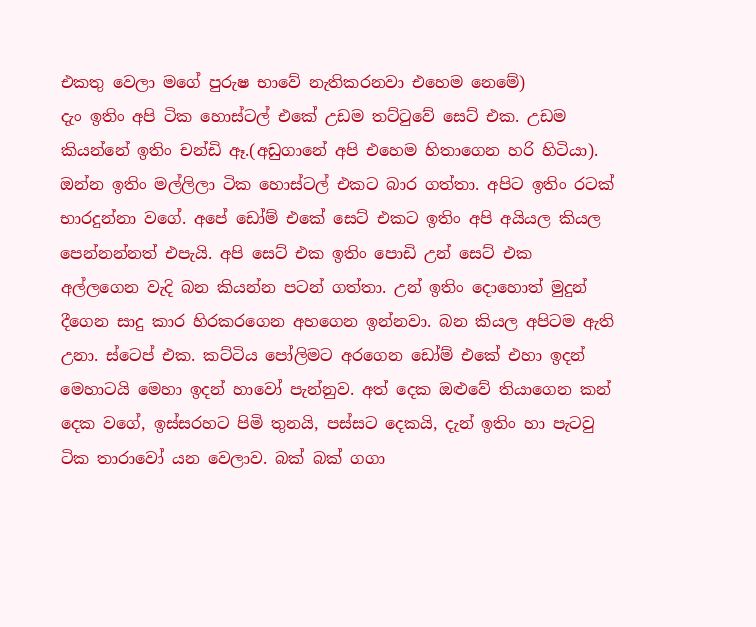එකතු වෙලා මගේ පුරුෂ භාවේ නැතිකරනවා එහෙම නෙමේ)
දැං ඉතිං අපි ටික හොස්ටල් එකේ උඩම තට්ටුවේ සෙට් එක. උඩම කියන්නේ ඉතිං චන්ඩි ඈ.(අඩුගානේ අපි එහෙම හිතාගෙන හරි හිටියා). ඔන්න ඉතිං මල්ලිලා ටික හොස්ටල් එකට බාර ගත්තා. අපිට ඉතිං රටක් භාරදුන්නා වගේ. අපේ ඩෝම් එකේ සෙට් එකට ඉතිං අපි අයියල කියල පෙන්නන්නත් එපැයි. අපි සෙට් එක ඉතිං පොඩි උන් සෙට් එක අල්ලගෙන වැදි බන කියන්න පටන් ගත්තා. උන් ඉතිං දොහොත් මුදුන් දීගෙන සාදු කාර හිරකරගෙන අහගෙන ඉන්නවා. බන කියල අපිටම ඇති උනා. ස්ටෙප් එක. කට්ටිය පෝලිමට අරගෙන ඩෝම් එකේ එහා ඉදන් මෙහාටයි මෙහා ඉදන් හාවෝ පැන්නුව. අත් දෙක ඔළුවේ තියාගෙන කන් දෙක වගේ, ඉස්සරහට පිමි තුනයි, පස්සට දෙකයි, දැන් ඉතිං හා පැටවු ටික තාරාවෝ යන වෙලාව. බක් බක් ගගා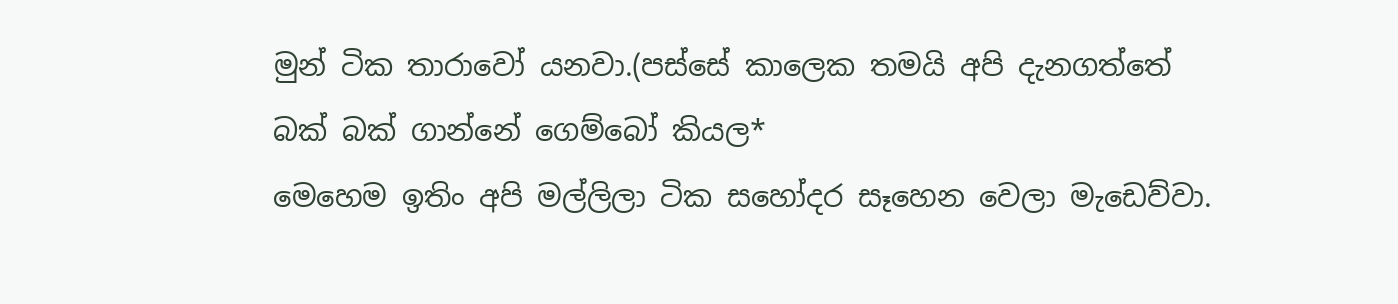මුන් ටික තාරාවෝ යනවා.(පස්සේ කාලෙක තමයි අපි දැනගත්තේ බක් බක් ගාන්නේ ගෙම්බෝ කියල*
මෙහෙම ඉතිං අපි මල්ලිලා ටික සහෝදර සෑහෙන වෙලා මැඩෙව්වා.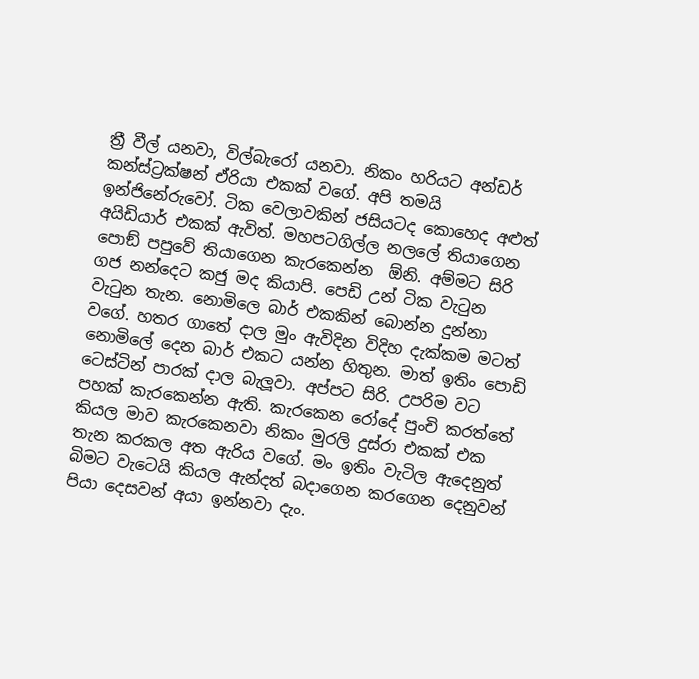ත්‍රී වීල් යනවා, විල්බැරෝ යනවා. නිකං හරියට අන්ඩර් කන්ස්ට්‍රක්ෂන් ඒරියා එකක් වගේ. අපි තමයි ඉන්ජිනේරුවෝ. ටික වෙලාවකින් ජසියටද කොහෙද අළුත් අයිඩියාර් එකක් ඇවිත්. මහපටගිල්ල නලලේ තියාගෙන පොඞ් පපුවේ තියාගෙන කැරකෙන්න  ඕනි. අම්මට සිරි ගජ නන්දෙට කජු මද කියාපි. පෙඩි උන් ටික වැටුන වැටුන තැන. නොමිලෙ බාර් එකකින් බොන්න දුන්නා වගේ. හතර ගාතේ දාල මුං ඇවිදින විදිහ දැක්කම මටත් නොමිලේ දෙන බාර් එකට යන්න හිතුන. මාත් ඉතිං පොඩි ටෙස්ටින් පාරක් දාල බැලූවා. අප්පට සිරි. උපරිම වට පහක් කැරකෙන්න ඇති. කැරකෙන රෝදේ පුංචි කරත්තේ කියල මාව කැරකෙනවා නිකං මුරලි දුස්රා එකක් එක තැන කරකල අත ඇරිය වගේ. මං ඉතිං වැටිල ඇදෙනුත් බිමට වැටෙයි කියල ඇන්දත් බදාගෙන කරගෙන දෙනුවන් පියා දෙසවන් අයා ඉන්නවා දැං.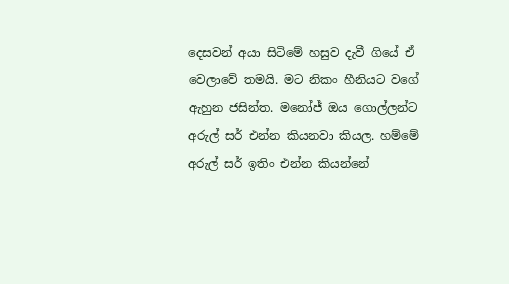දෙසවන් අයා සිටිමේ හසුව දැවී ගියේ ඒ වෙලාවේ තමයි. මට නිකං හීනියට වගේ ඇහුන ජසින්ත. මනෝජ් ඔය ගොල්ලන්ට අරුල් සර් එන්න කියනවා කියල. හම්මේ අරුල් සර් ඉතිං එන්න කියන්නේ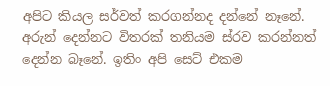අපිට කියල සර්වත් කරගන්නද දන්නේ නෑනේ. අරුන් දෙන්නට විතරක් තනියම ස්රව කරන්නත් දෙන්න බෑනේ. ඉතිං අපි සෙට් එකම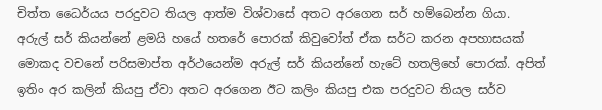චිත්ත ධෛර්යය පරදුවට තියල ආත්ම විශ්වාසේ අතට අරගෙන සර් හම්බෙන්න ගියා.
අරුල් සර් කියන්නේ ළමයි හයේ හතරේ පොරක් කිවුවෝත් ඒක සර්ට කරන අපහාසයක් මොකද වචනේ පරිසමාප්ත අර්ථයෙන්ම අරුල් සර් කියන්නේ හැටේ හතලිහේ පොරක්. අපිත් ඉතිං අර කලින් කියපු ඒවා අතට අරගෙන ඊට කලිං කියපු එක පරදුවට තියල සර්ව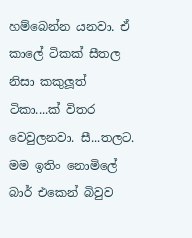හම්බෙන්න යනවා. ඒ කාලේ ටිකක් සීතල නිසා කකුලූත් ටිකා....ක් විතර වෙවුලනවා. සී...තලට. මම ඉතිං නොමිලේ බාර් එකෙන් බිවුව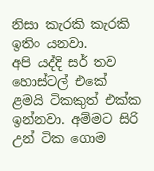නිසා කැරකි කැරකි ඉතිං යනවා.
අපි යද්දි සර් තව හොස්ටල් එකේ ළමයි ටිකකුත් එක්ක ඉන්නවා. අම්මට සිරි උන් ටික ගොම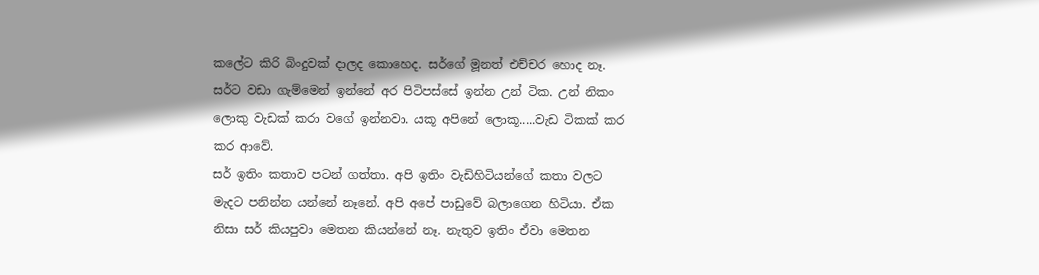කලේට කිරි බිංදුවක් දාලද කොහෙද. සර්ගේ මූනත් එච්චර හොද නෑ. සර්ට වඩා ගැම්මෙන් ඉන්නේ අර පිටිපස්සේ ඉන්න උන් ටික. උන් නිකං ලොකු වැඩක් කරා වගේ ඉන්නවා. යකූ අපිනේ ලොකූ.....වැඩ ටිකක් කර කර ආවේ.
සර් ඉතිං කතාව පටන් ගත්තා. අපි ඉතිං වැඩිහිටියන්ගේ කතා වලට මැදට පනින්න යන්නේ නෑනේ. අපි අපේ පාඩුවේ බලාගෙන හිටියා. ඒක නිසා සර් කියපුවා මෙතන කියන්නේ නෑ. නැතුව ඉතිං ඒවා මෙතන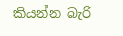කියන්න බැරි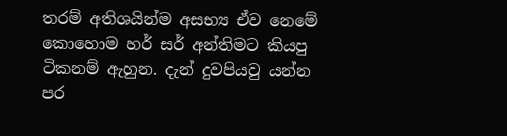තරම් අතිශයින්ම අසභ්‍ය ඒව නෙමේ කොහොම හර් සර් අන්තිමට කියපු ටිකනම් ඇහුන. දැන් දුවපියවු යන්න පර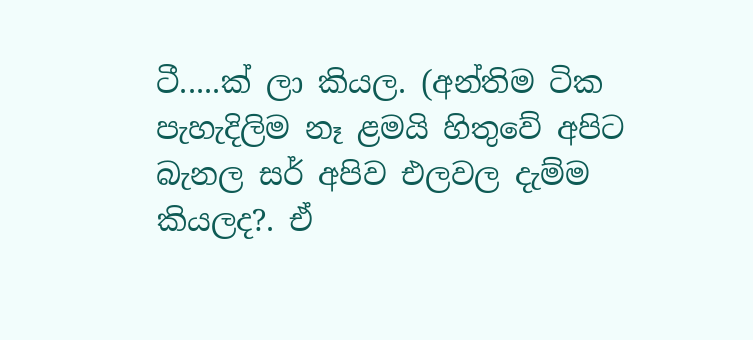ටී.....ක් ලා කියල. (අන්තිම ටික පැහැදිලිම නෑ ළමයි හිතුවේ අපිට බැනල සර් අපිව එලවල දැම්ම කියලද?. ඒ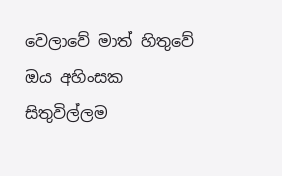වෙලාවේ මාත් හිතුවේ ඔය අහිංසක සිතුවිල්ලම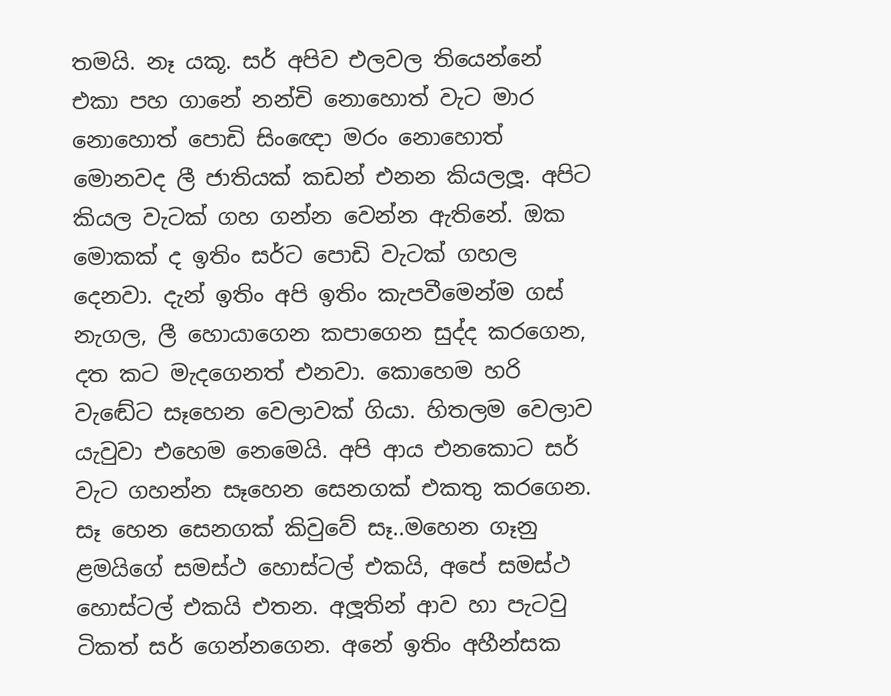තමයි. නෑ යකූ. සර් අපිව එලවල තියෙන්නේ එකා පහ ගානේ නන්චි නොහොත් වැට මාර නොහොත් පොඩි සිංඥො මරං නොහොත් මොනවද ලී ජාතියක් කඩන් එනන කියලලූ. අපිට කියල වැටක් ගහ ගන්න වෙන්න ඇතිනේ. ඔක මොකක් ද ඉතිං සර්ට පොඩි වැටක් ගහල දෙනවා. දැන් ඉතිං අපි ඉතිං කැපවීමෙන්ම ගස් නැගල, ලී හොයාගෙන කපාගෙන සුද්ද කරගෙන, දත කට මැදගෙනත් එනවා. කොහෙම හරි වැඬේට සෑහෙන වෙලාවක් ගියා. හිතලම වෙලාව යැවුවා එහෙම නෙමෙයි. අපි ආය එනකොට සර් වැට ගහන්න සෑහෙන සෙනගක් එකතු කරගෙන. සෑ හෙන සෙනගක් කිවුවේ සෑ..මහෙන ගෑනු ළමයිගේ සමස්ථ හොස්ටල් එකයි, අපේ සමස්ථ හොස්ටල් එකයි එතන. අලූතින් ආව හා පැටවු ටිකත් සර් ගෙන්නගෙන. අනේ ඉතිං අහීන්සක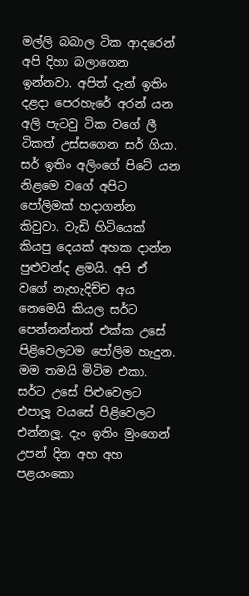මල්ලි බබාල ටික ආදරෙන් අපි දිහා බලාගෙන ඉන්නවා. අපිත් දැන් ඉතිං දළදා පෙරහැරේ අරන් යන අලි පැටවු ටික වගේ ලී ටිකත් උස්සගෙන සර් ගියා. සර් ඉතිං අලිංගේ පිටේ යන නිළමෙ වගේ අපිට පෝලිමක් හදාගන්න කිවුවා. වැඩි හිටියෙක් කියපු දෙයක් අහක දාන්න පුළුවන්ද ළමයි. අපි ඒ වගේ නැහැදිච්ච අය නෙමෙයි කියල සර්ට පෙන්නන්නත් එක්ක උසේ පිළිවෙලටම පෝලිම හැදුන. මම තමයි මිටිම එකා. සර්ට උසේ පිළුවෙලට එපාලූ වයසේ පිළිවෙලට එන්නලූ. දැං ඉතිං මුංගෙන් උපන් දින අහ අහ පළයංකො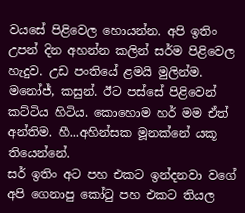වයසේ පිළිවෙල හොයන්න. අපි ඉතිං උපන් දින අහන්න කලින් සර්ම පිළිවෙල හැදුව. උඩ පංතියේ ළමයි මුලින්ම. මනෝජ්, කසුන්. ඊට පස්සේ පිළිවෙන් කට්ටිය හිටිය. කොහොම හර් මම ඒත් අන්තිම. හී...අහින්සක මූනක්නේ යකූ තියෙන්නේ.
සර් ඉතිං අට පහ එකට ඉන්දනවා වගේ අපි ගෙනාපු කෝටු පහ එකට තියල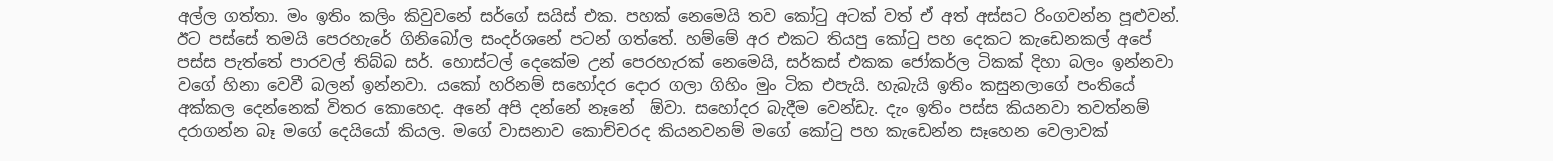අල්ල ගත්තා. මං ඉතිං කලිං කිවුවනේ සර්ගේ සයිස් එක. පහක් නෙමෙයි තව කෝටු අටක් වත් ඒ අත් අස්සට රිංගවන්න පූළුවන්. ඊට පස්සේ තමයි පෙරහැරේ ගිනිබෝල සංදර්ශනේ පටන් ගත්තේ. හම්මේ අර එකට තියපු කෝටු පහ දෙකට කැඩෙනකල් අපේ පස්ස පැත්තේ පාරවල් තිබ්බ සර්. හොස්ටල් දෙකේම උන් පෙරහැරක් නෙමෙයි, සර්කස් එකක ජෝකර්ල ටිකක් දිහා බලං ඉන්නවා වගේ හිනා වෙවී බලන් ඉන්නවා. යකෝ හරිනම් සහෝදර දොර ගලා ගිහිං මුං ටික එපැයි. හැබැයි ඉතිං කසුනලාගේ පංතියේ අක්කල දෙන්නෙක් විතර කොහෙද. අනේ අපි දන්නේ නෑනේ  ඕවා. සහෝදර බැදීම වෙන්ඩැ. දැං ඉතිං පස්ස කියනවා තවත්නම් දරාගන්න බෑ මගේ දෙයියෝ කියල. මගේ වාසනාව කොච්චරද කියනවනම් මගේ කෝටු පහ කැඩෙන්න සෑහෙන වෙලාවක්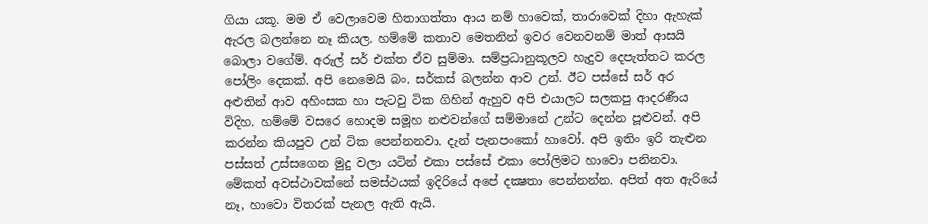ගියා යකූ. මම ඒ වෙලාවෙම හිතාගත්තා ආය නම් හාවෙක්, තාරාවෙක් දිහා ඇහැක් ඇරල බලන්නෙ නෑ කියල. හම්මේ කතාව මෙතනින් ඉවර වෙනවනම් මාත් ආසයි බොලා වගේම්. අරුල් සර් එක්ත ඒව සුම්මා. සම්ප්‍රධානුකූලව හැදුව දෙපැත්තට කරල පෝලිං දෙකක්. අපි නෙමෙයි බං. සර්කස් බලන්න ආව උන්. ඊට පස්සේ සර් අර අළුතින් ආව අහිංසක හා පැටවු ටික ගිහින් ඇහුව අපි එයාලට සලකපු ආදරණීය විදිහ. හම්මේ වසරෙ හොදම සමූහ නළුවන්ගේ සම්මානේ උන්ට දෙන්න පූළුවන්. අපි කරන්න කියපුව උන් ටික පෙන්නනවා. දැන් පැනපංකෝ හාවෝ. අපි ඉතිං ඉරි තැළුන පස්සත් උස්සගෙන මුදු වලා යටින් එකා පස්සේ එකා පෝලිමට හාවො පනිනවා. මේකත් අවස්ථාවක්නේ සමස්ථයක් ඉදිරියේ අපේ දක්‍ෂතා පෙන්නන්න. අපිත් අත ඇරියේ නෑ, හාවො විතරක් පැනල ඇති ඇයි.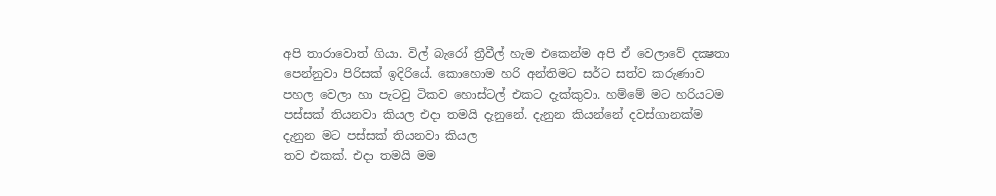අපි තාරාවොත් ගියා. විල් බැරෝ ත්‍රීවීල් හැම එකෙන්ම අපි ඒ වෙලාවේ දක්‍ෂතා පෙන්නුවා පිරිසක් ඉදිරියේ. කොහොම හරි අන්තිමට සර්ට සත්ව කරුණාව පහල වෙලා හා පැටවු ටිකව හොස්ටල් එකට දැක්කුවා. හම්මේ මට හරියටම පස්සක් තියනවා කියල එදා තමයි දැනුනේ. දැනුන කියන්නේ දවස්ගානක්ම දැනුන මට පස්සක් තියනවා කියල
තව එකක්. එදා තමයි මම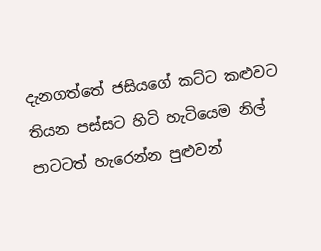දැනගත්තේ ජසියගේ කට්ට කළුවට තියන පස්සට හිටි හැටියෙම නිල් පාටටත් හැරෙන්න පුළුවන්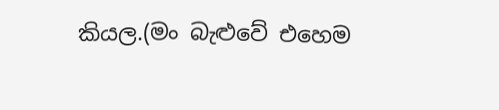කියල.(මං බැළුවේ එහෙම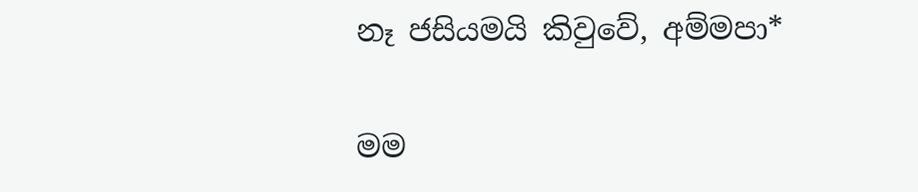නෑ ජසියමයි කිවුවේ, අම්මපා*

මම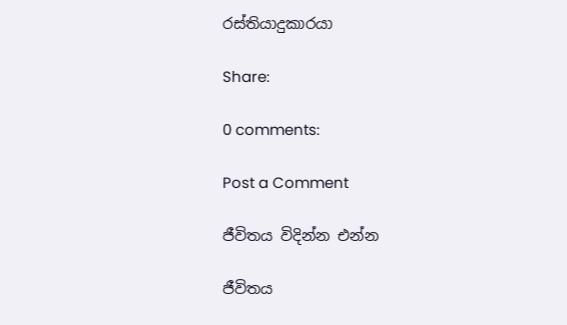රස්තියාදුකාරයා

Share:

0 comments:

Post a Comment

ජීවිතය විදින්න එන්න

ජීවිතය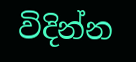විදින්න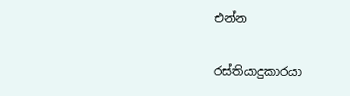එන්න

රස්තියාදුකාරයා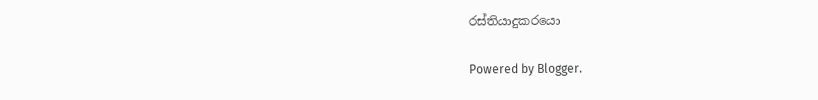රස්තියාදුකරයො

Powered by Blogger.